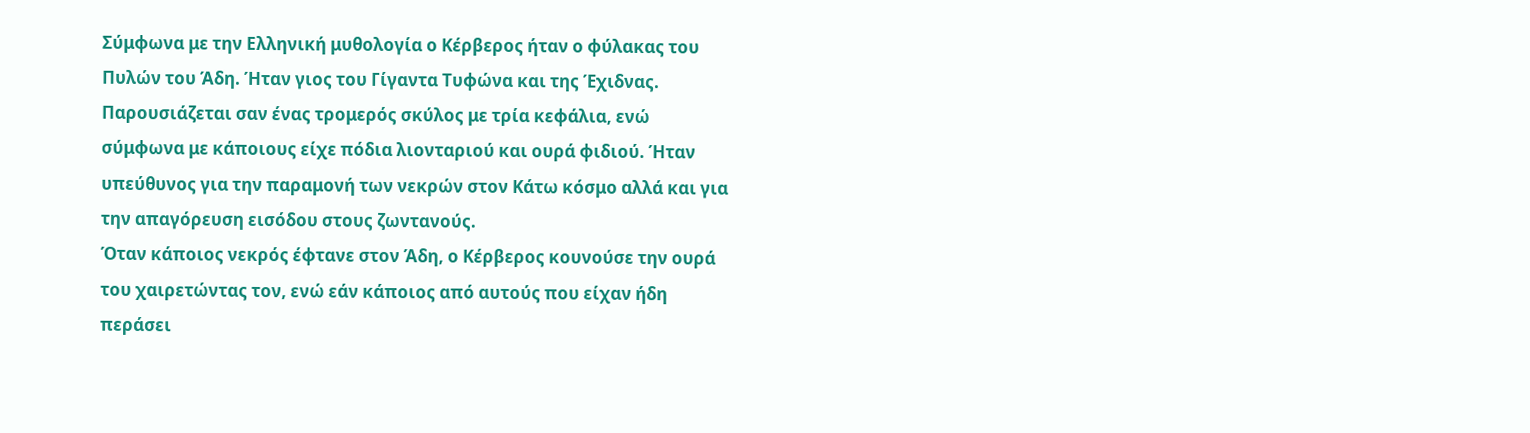Σύμφωνα με την Ελληνική μυθολογία ο Κέρβερος ήταν ο φύλακας του Πυλών του Άδη. Ήταν γιος του Γίγαντα Τυφώνα και της Έχιδνας. Παρουσιάζεται σαν ένας τρομερός σκύλος με τρία κεφάλια, ενώ σύμφωνα με κάποιους είχε πόδια λιονταριού και ουρά φιδιού. Ήταν υπεύθυνος για την παραμονή των νεκρών στον Κάτω κόσμο αλλά και για την απαγόρευση εισόδου στους ζωντανούς.
Όταν κάποιος νεκρός έφτανε στον Άδη, ο Κέρβερος κουνούσε την ουρά του χαιρετώντας τον, ενώ εάν κάποιος από αυτούς που είχαν ήδη περάσει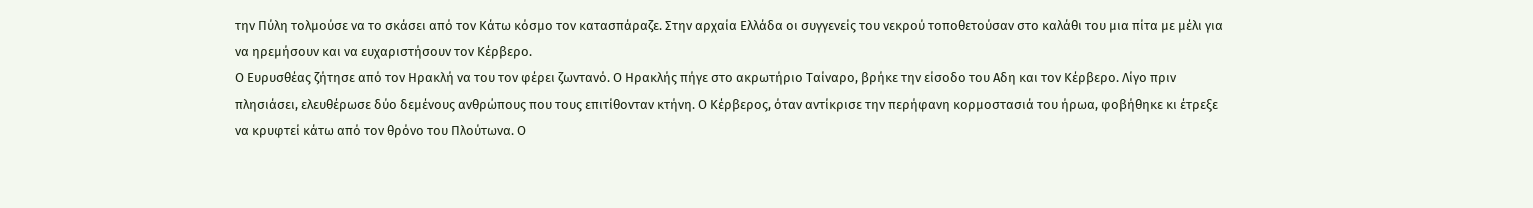την Πύλη τολμούσε να το σκάσει από τον Κάτω κόσμο τον κατασπάραζε. Στην αρχαία Ελλάδα οι συγγενείς του νεκρού τοποθετούσαν στο καλάθι του μια πίτα με μέλι για να ηρεμήσουν και να ευχαριστήσουν τον Κέρβερο.
Ο Ευρυσθέας ζήτησε από τον Ηρακλή να του τον φέρει ζωντανό. Ο Ηρακλής πήγε στο ακρωτήριο Ταίναρο, βρήκε την είσοδο του Αδη και τον Κέρβερο. Λίγο πριν πλησιάσει, ελευθέρωσε δύο δεμένους ανθρώπους που τους επιτίθονταν κτήνη. Ο Κέρβερος, όταν αντίκρισε την περήφανη κορμοστασιά του ήρωα, φοβήθηκε κι έτρεξε να κρυφτεί κάτω από τον θρόνο του Πλούτωνα. Ο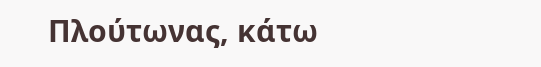Πλούτωνας, κάτω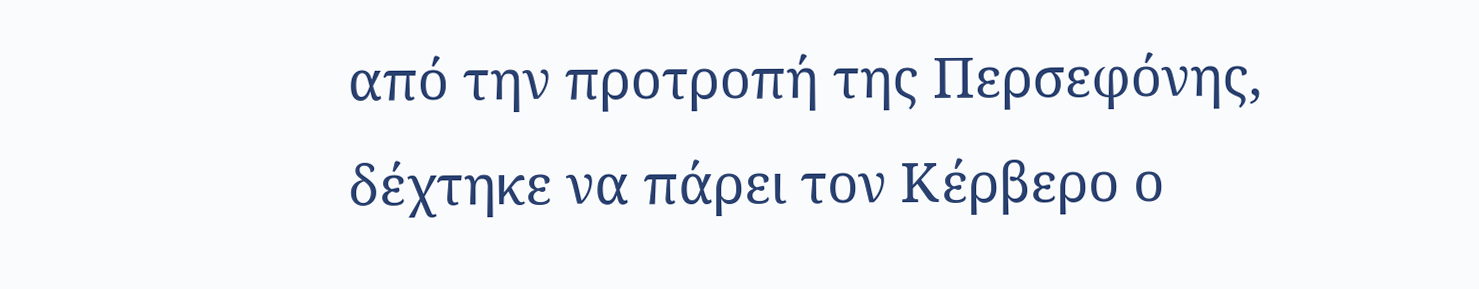από την προτροπή της Περσεφόνης, δέχτηκε να πάρει τον Κέρβερο ο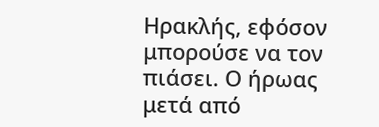Ηρακλής, εφόσον μπορούσε να τον πιάσει. Ο ήρωας μετά από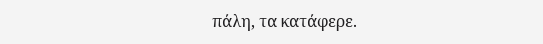πάλη, τα κατάφερε.